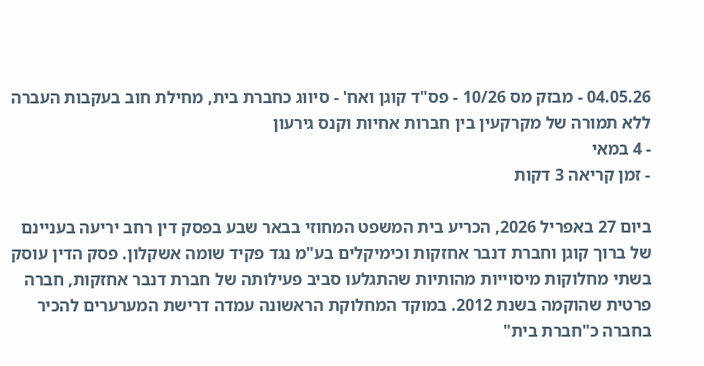04.05.26 - מבזק מס 10/26 - פס"ד קוגן ואח' - סיווג כחברת בית, מחילת חוב בעקבות העברה ללא תמורה של מקרקעין בין חברות אחיות וקנס גירעון
- 4 במאי
- זמן קריאה 3 דקות

ביום 27 באפריל 2026, הכריע בית המשפט המחוזי בבאר שבע בפסק דין רחב יריעה בעניינם של ברוך קוגן וחברת דנבר אחזקות וכימיקלים בע"מ נגד פקיד שומה אשקלון. פסק הדין עוסק בשתי מחלוקות מיסוייות מהותיות שהתגלעו סביב פעילותה של חברת דנבר אחזקות, חברה פרטית שהוקמה בשנת 2012. במוקד המחלוקת הראשונה עמדה דרישת המערערים להכיר בחברה כ"חברת בית"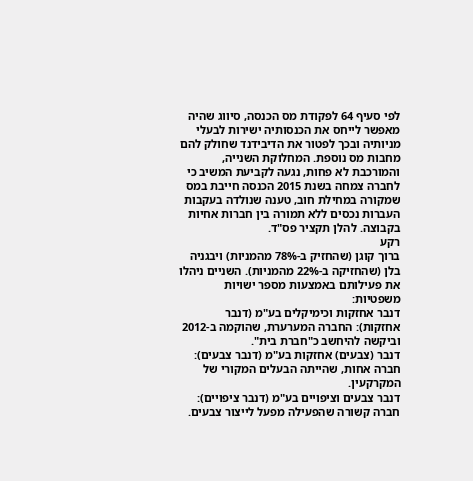לפי סעיף 64 לפקודת מס הכנסה, סיווג שהיה מאפשר לייחס את הכנסותיה ישירות לבעלי מניותיה ובכך לפטור את הדיבידנד שחולק להם מחבות מס נוספת. המחלוקת השנייה, והמורכבת לא פחות, נגעה לקביעת המשיב כי לחברה צמחה בשנת 2015 הכנסה חייבת במס שמקורה במחילת חוב, טענה שנולדה בעקבות העברות נכסים ללא תמורה בין חברות אחיות בקבוצה. להלן תקציר פס"ד.
רקע
ברוך קוגן (שהחזיק ב-78% מהמניות) ויבגניה בלן (שהחזיקה ב-22% מהמניות). השניים ניהלו את פעילותם באמצעות מספר ישויות משפטיות:
דנבר אחזקות וכימיקלים בע"מ (דנבר אחזקות): החברה המערערת, שהוקמה ב-2012 וביקשה להיחשב כ"חברת בית".
דנבר (צבעים) אחזקות בע"מ (דנבר צבעים): חברה אחות, שהייתה הבעלים המקורי של המקרקעין.
דנבר צבעים וציפויים בע"מ (דנבר ציפויים): חברה קשורה שהפעילה מפעל לייצור צבעים.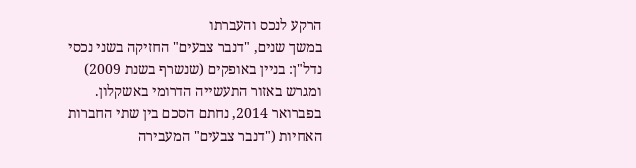הרקע לנכס והעברתו
במשך שנים, "דנבר צבעים" החזיקה בשני נכסי נדל"ן: בניין באופקים (שנשרף בשנת 2009) ומגרש באזור התעשייה הדרומי באשקלון. בפברואר 2014, נחתם הסכם בין שתי החברות האחיות ("דנבר צבעים" המעבירה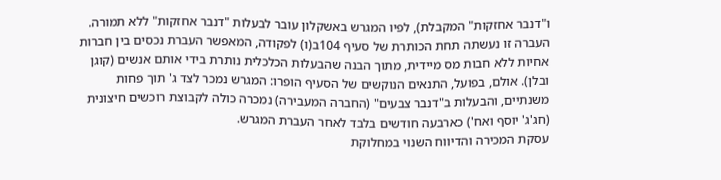ו"דנבר אחזקות" המקבלת), לפיו המגרש באשקלון עובר לבעלות "דנבר אחזקות" ללא תמורה.
העברה זו נעשתה תחת הכותרת של סעיף 104ב(ו) לפקודה, המאפשר העברת נכסים בין חברות אחיות ללא חבות מס מיידית, מתוך הבנה שהבעלות הכלכלית נותרת בידי אותם אנשים (קוגן ובלן). אולם, בפועל, התנאים הנוקשים של הסעיף הופרו: המגרש נמכר לצד ג' תוך פחות משנתיים, והבעלות ב"דנבר צבעים" (החברה המעבירה) נמכרה כולה לקבוצת רוכשים חיצונית (חג'ג' יוסף ואח') כארבעה חודשים בלבד לאחר העברת המגרש.
עסקת המכירה והדיווח השנוי במחלוקת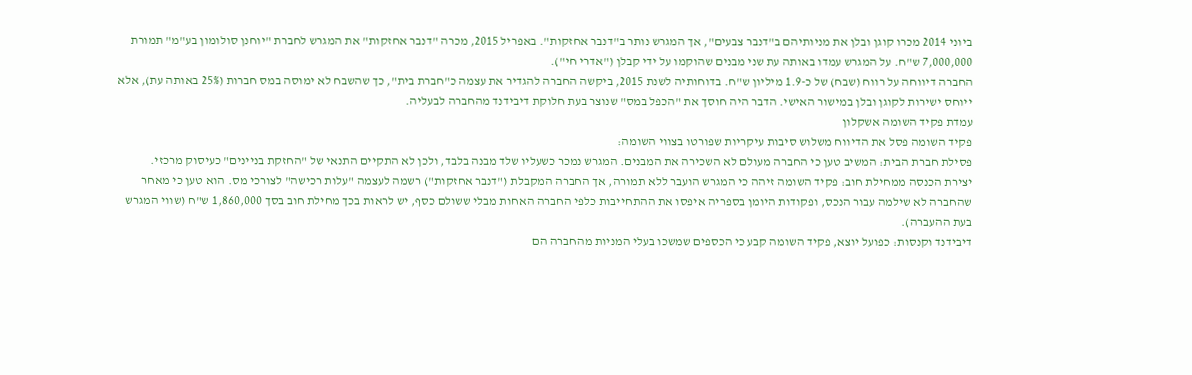ביוני 2014 מכרו קוגן ובלן את מניותיהם ב"דנבר צבעים", אך המגרש נותר ב"דנבר אחזקות". באפריל 2015, מכרה "דנבר אחזקות" את המגרש לחברת "יוחנן סולומון בע"מ" תמורת 7,000,000 ש"ח. על המגרש עמדו באותה עת שני מבנים שהוקמו על ידי קבלן ("אדרי חי").
החברה דיווחה על רווח (שבח) של כ-1.9 מיליון ש"ח. בדוחותיה לשנת 2015, ביקשה החברה להגדיר את עצמה כ"חברת בית", כך שהשבח לא ימוסה במס חברות (25% באותה עת), אלא ייוחס ישירות לקוגן ובלן במישור האישי. הדבר היה חוסך את "הכפל במס" שנוצר בעת חלוקת דיבידנד מהחברה לבעליה.
עמדת פקיד השומה אשקלון
פקיד השומה פסל את הדיווח משלוש סיבות עיקריות שפורטו בצווי השומה:
פסילת חברת הבית: המשיב טען כי החברה מעולם לא השכירה את המבנים. המגרש נמכר כשעליו שלד מבנה בלבד, ולכן לא התקיים התנאי של "החזקת בניינים" כעיסוק מרכזי.
יצירת הכנסה ממחילת חוב: פקיד השומה זיהה כי המגרש הועבר ללא תמורה, אך החברה המקבלת ("דנבר אחזקות") רשמה לעצמה "עלות רכישה" לצורכי מס. הוא טען כי מאחר שהחברה לא שילמה עבור הנכס, ופקודות היומן בספריה איפסו את ההתחייבות כלפי החברה האחות מבלי ששולם כסף, יש לראות בכך מחילת חוב בסך 1,860,000 ש"ח (שווי המגרש בעת ההעברה).
דיבידנד וקנסות: כפועל יוצא, פקיד השומה קבע כי הכספים שמשכו בעלי המניות מהחברה הם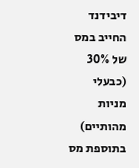דיבידנד החייב במס של 30% (כבעלי מניות מהותיים) בתוספת מס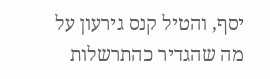יסף, והטיל קנס גירעון על מה שהגדיר כהתרשלות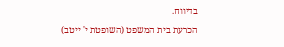בדיווח.
הכרעת בית המשפט (השופטת י' ייטב)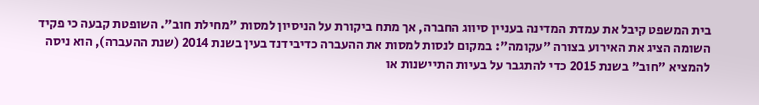בית המשפט קיבל את עמדת המדינה בעניין סיווג החברה, אך מתח ביקורת על הניסיון למסות "מחילת חוב". השופטת קבעה כי פקיד השומה הציג את האירוע בצורה "עקומה": במקום לנסות למסות את ההעברה כדיבידנד בעין בשנת 2014 (שנת ההעברה), הוא ניסה להמציא "חוב" בשנת 2015 כדי להתגבר על בעיות התיישנות או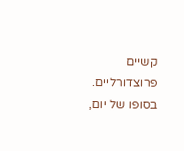קשיים פרוצדורליים. בסופו של יום,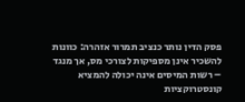פסק הדין נותר כנציב תמרור אזהרה: כוונות להשכיר אינן מספיקות לצורכי מס, אך מנגד – רשות המיסים אינה יכולה להמציא קונסטרוקציות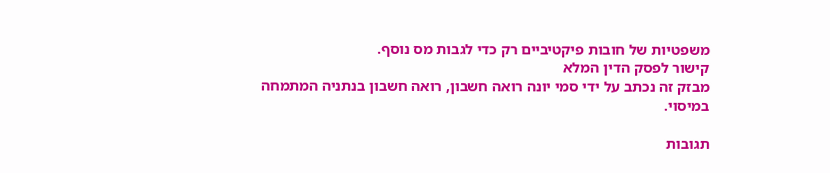משפטיות של חובות פיקטיביים רק כדי לגבות מס נוסף.
קישור לפסק הדין המלא
מבזק זה נכתב על ידי סמי יונה רואה חשבון, רואה חשבון בנתניה המתמחה במיסוי.

תגובות